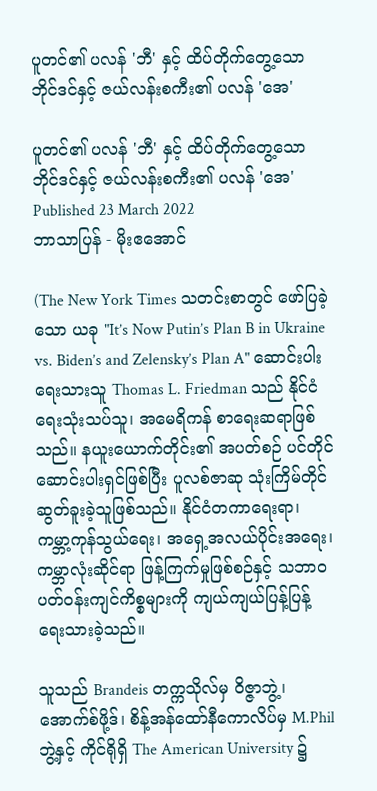ပူတင်၏ ပလန် 'ဘီ' နှင့် ထိပ်တိုက်တွေ့သော ဘိုင်ဒင်နှင့် ဇယ်လန်းစကီး၏ ပလန် 'အေ'

ပူတင်၏ ပလန် 'ဘီ' နှင့် ထိပ်တိုက်တွေ့သော ဘိုင်ဒင်နှင့် ဇယ်လန်းစကီး၏ ပလန် 'အေ'
Published 23 March 2022
ဘာသာပြန် - မိုးဧအောင်

(The New York Times သတင်းစာတွင် ဖော်ပြခဲ့သော ယခု "It’s Now Putin’s Plan B in Ukraine vs. Biden’s and Zelensky’s Plan A" ဆောင်းပါးရေးသားသူ Thomas L. Friedman သည် နိုင်ငံရေးသုံးသပ်သူ၊ အမေရိကန် စာရေးဆရာဖြစ်သည်။ နယူးယောက်တိုင်း၏ အပတ်စဉ် ပင်တိုင်ဆောင်းပါးရှင်ဖြစ်ပြီး ပူလစ်ဇာဆု သုံးကြိမ်တိုင် ဆွတ်ခူးခဲ့သူဖြစ်သည်။ နိုင်ငံတကာရေးရာ၊ ကမ္ဘာ့ကုန်သွယ်ရေး၊ အရှေ့အလယ်ပိုင်းအရေး၊ ကမ္ဘာလုံးဆိုင်ရာ ဖြန့်ကြက်မှုဖြစ်စဉ်နှင့် သဘာဝပတ်ဝန်းကျင်ကိစ္စများကို ကျယ်ကျယ်ပြန့်ပြန့် ရေးသားခဲ့သည်။

သူသည် Brandeis တက္ကသိုလ်မှ ဝိဇ္ဇာဘွဲ့၊ အောက်စ်ဖို့ဒ်၊ စိန့်အန်ထော်နီကောလိပ်မှ M.Phil ဘွဲ့နှင့် ကိုင်ရိုရှိ The American University ၌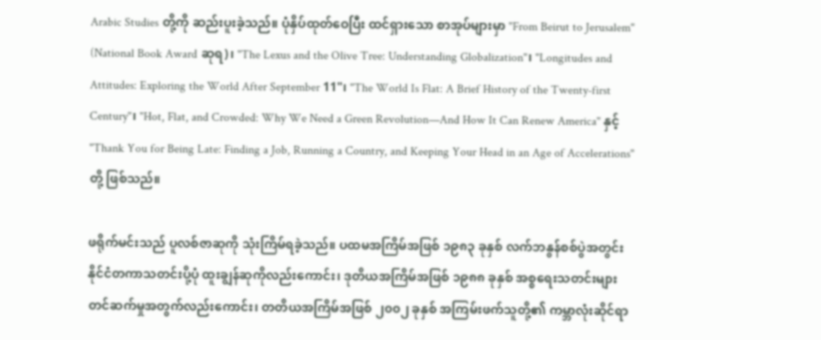Arabic Studies တို့ကို ဆည်းပူးခဲ့သည်။ ပုံနှိပ်ထုတ်ဝေပြီး ထင်ရှားသော စာအုပ်များမှာ "From Beirut to Jerusalem" (National Book Award ဆုရ)၊ "The Lexus and the Olive Tree: Understanding Globalization"၊ "Longitudes and Attitudes: Exploring the World After September 11"၊ "The World Is Flat: A Brief History of the Twenty-first Century"၊ "Hot, Flat, and Crowded: Why We Need a Green Revolution—And How It Can Renew America" နှင့် "Thank You for Being Late: Finding a Job, Running a Country, and Keeping Your Head in an Age of Accelerations" တို့ ဖြစ်သည်။

ဖရိုက်မင်းသည် ပူလစ်ဇာဆုကို သုံးကြိမ်ရခဲ့သည်။ ပထမအကြိမ်အဖြစ် ၁၉၈၃ ခုနှစ် လက်ဘနွန်စစ်ပွဲအတွင်း နိုင်ငံတကာသတင်းပို့ပုံ ထူးချွန်ဆုကိုလည်းကောင်း၊ ဒုတိယအကြိမ်အဖြစ် ၁၉၈၈ ခုနှစ် အစ္စရေးသတင်းများ တင်ဆက်မှုအတွက်လည်းကောင်း၊ တတိယအကြိမ်အဖြစ် ၂၀၀၂ ခုနှစ် အကြမ်းဖက်သူတို့၏ ကမ္ဘာလုံးဆိုင်ရာ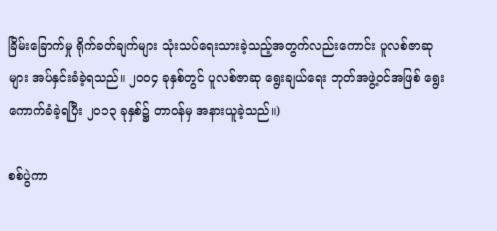ခြိမ်းခြောက်မှု ရိုက်ခတ်ချက်များ သုံးသပ်ရေးသားခဲ့သည့်အတွက်လည်းကောင်း ပူလစ်ဇာဆုများ အပ်နှင်းခံခဲ့ရသည်။ ၂၀၀၄ ခုနှစ်တွင် ပူလစ်ဇာဆု ရွေးချယ်ရေး ဘုတ်အဖွဲ့ဝင်အဖြစ် ရွေးကောက်ခံခဲ့ရပြီး ၂၀၁၃ ခုနှစ်၌ တာဝန်မှ အနားယူခဲ့သည်။)

စစ်ပွဲကာ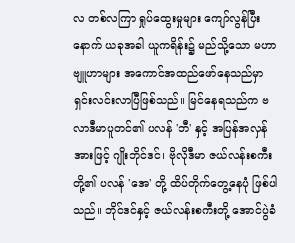လ တစ်လကြာ ရှုပ်ထွေးမှုများ ကျော်လွန်ပြီးနောက် ယခုအခါ ယူကရိန်း၌ မည်သို့သော မဟာဗျူဟာများ အကောင်အထည်ဖော်နေသည်မှာ ရှင်းလင်းလာပြီဖြစ်သည်။ မြင်နေရသည်က ဗလာဒီမာပူတင်၏ ပလန် 'ဘီ' နှင့် အပြန်အလှန်အားဖြင့် ဂျိုးဘိုင်ဒင်၊ ဗိုလိုဒီမာ ဇယ်လန်းစကီးတို့၏ ပလန် 'အေ' တို့ ထိပ်တိုက်တွေ့နေပုံ ဖြစ်ပါသည်။ ဘိုင်ဒင်နှင့် ဇယ်လန်းစကီးတို့ အောင်ပွဲခံ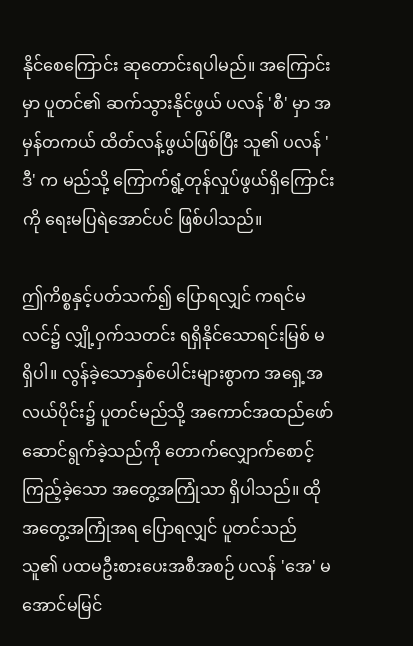နိုင်စေကြောင်း ဆုတောင်းရပါမည်။ အကြောင်းမှာ ပူတင်၏ ဆက်သွားနိုင်ဖွယ် ပလန် 'စီ' မှာ အမှန်တကယ် ထိတ်လန့်ဖွယ်ဖြစ်ပြီး သူ၏ ပလန် 'ဒီ' က မည်သို့ ကြောက်ရွံ့တုန်လှုပ်ဖွယ်ရှိကြောင်းကို ရေးမပြရဲအောင်ပင် ဖြစ်ပါသည်။

ဤကိစ္စနှင့်ပတ်သက်၍ ပြောရလျှင် ကရင်မလင်၌ လျှို့ဝှက်သတင်း ရရှိနိုင်သောရင်းမြစ် မရှိပါ။ လွန်ခဲ့သောနှစ်ပေါင်းများစွာက အရှေ့အလယ်ပိုင်း၌ ပူတင်မည်သို့ အကောင်အထည်ဖော် ဆောင်ရွက်ခဲ့သည်ကို တောက်လျှောက်စောင့်ကြည့်ခဲ့သော အတွေ့အကြုံသာ ရှိပါသည်။ ထိုအတွေ့အကြုံအရ ပြောရလျှင် ပူတင်သည် သူ၏ ပထမဦးစားပေးအစီအစဉ် ပလန် 'အေ' မအောင်မမြင်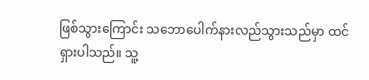ဖြစ်သွားကြောင်း သဘောပေါက်နားလည်သွားသည်မှာ ထင်ရှားပါသည်။ သူ့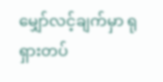မျှော်လင့်ချက်မှာ ရုရှားတပ်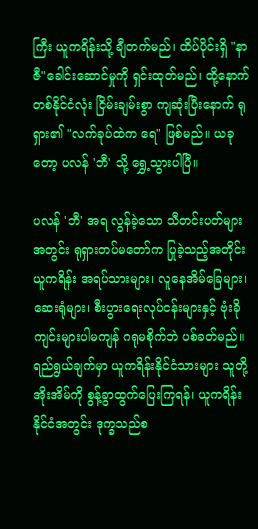ကြီး ယူကရိန်းသို့ ချီတက်မည်၊ ထိပ်ပိုင်းရှိ "နာဇီ"ခေါင်းဆောင်မှုကို ရှင်းထုတ်မည်၊ ထို့နောက် တစ်နိုင်ငံလုံး ငြိမ်းချမ်းစွာ ကျဆုံးပြီးနောက် ရုရှား၏ "လက်ခုပ်ထဲက ရေ" ဖြစ်မည်။ ယခုတော့ ပလန် 'ဘီ' သို့ ရွှေ့သွားပါပြီ။

ပလန် 'ဘီ' အရ လွန်ခဲ့သော သီတင်းပတ်များအတွင်း ရုရှားတပ်မတော်က ပြုခဲ့သည့်အတိုင်း ယူကရိန်း အရပ်သားများ၊ လူနေအိမ်ခြေများ၊ ဆေးရုံများ၊ စီးပွားရေးလုပ်ငန်းများနှင့် ဗုံးခိုကျင်းများပါမကျန် ဂရုမစိုက်ဘဲ ပစ်ခတ်မည်။ ရည်ရွယ်ချက်မှာ ယူကရိန်းနိုင်ငံသားများ သူတို့အိုးအိမ်ကို စွန့်ခွာထွက်ပြေးကြရန်၊ ယူကရိန်းနိုင်ငံအတွင်း ဒုက္ခသည်စ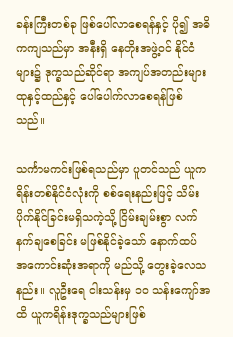ခန်းကြီးတစ်ခု ဖြစ်ပေါ်လာစေရန်နှင့် ပို၍ အဓိကကျသည်မှာ အနီးရှိ နေတိုးအဖွဲ့ဝင် နိုင်ငံများ၌ ဒုက္ခသည်ဆိုင်ရာ အကျပ်အတည်းများ ထုနှင့်ထည်နှင့် ပေါ်ပေါက်လာစေရန်ဖြစ်သည်။

သင်္ကာမကင်းဖြစ်ရသည်မှာ ပူတင်သည် ယူကရိန်းတစ်နိုင်ငံလုံးကို စစ်ရေးနည်းဖြင့် သိမ်းပိုက်နိုင်ခြင်းမရှိသကဲ့သို့ ငြိမ်းချမ်းစွာ လက်နက်ချစေခြင်း မဖြစ်နိုင်ခဲ့သော် နောက်ထပ် အကောင်းဆုံးအရာကို မည်သို့ တွေးခဲ့လေသနည်း။ လူဦးရေ ငါးသန်းမှ ၁၀ သန်းကျော်အထိ ယူကရိန်းဒုက္ခသည်များဖြစ်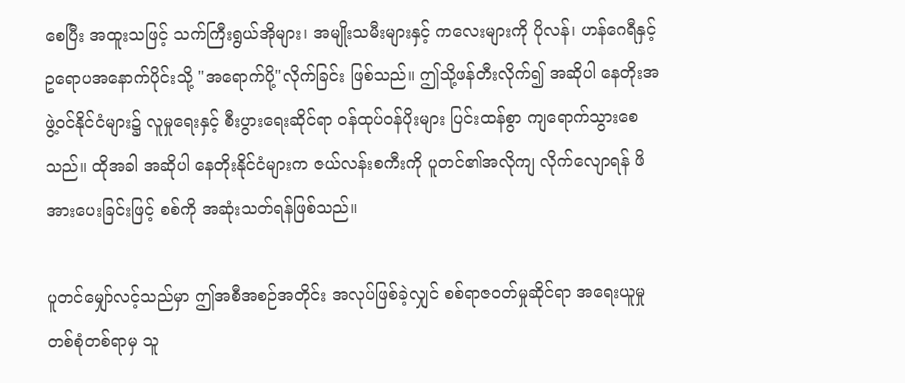စေပြီး အထူးသဖြင့် သက်ကြီးရွယ်အိုများ၊ အမျိုးသမီးများနှင့် ကလေးများကို ပိုလန်၊ ဟန်ဂေရီနှင့် ဥရောပအနောက်ပိုင်းသို့ "အရောက်ပို့"လိုက်ခြင်း ဖြစ်သည်။ ဤသို့ဖန်တီးလိုက်၍ အဆိုပါ နေတိုးအဖွဲ့ဝင်နိုင်ငံများ၌ လူမှုရေးနှင့် စီးပွားရေးဆိုင်ရာ ဝန်ထုပ်ဝန်ပိုးများ ပြင်းထန်စွာ ကျရောက်သွားစေသည်။ ထိုအခါ အဆိုပါ နေတိုးနိုင်ငံများက ဇယ်လန်းစကီးကို ပူတင်၏အလိုကျ လိုက်လျောရန် ဖိအားပေးခြင်းဖြင့် စစ်ကို အဆုံးသတ်ရန်ဖြစ်သည်။

ပူတင်မျှော်လင့်သည်မှာ ဤအစီအစဉ်အတိုင်း အလုပ်ဖြစ်ခဲ့လျှင် စစ်ရာဇဝတ်မှုဆိုင်ရာ အရေးယူမှုတစ်စုံတစ်ရာမှ သူ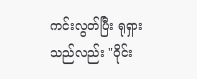ကင်းလွတ်ပြီး ရုရှားသည်လည်း "ဝိုင်း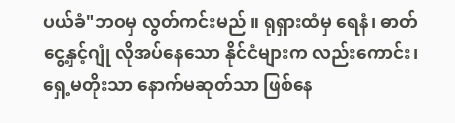ပယ်ခံ"ဘဝမှ လွတ်ကင်းမည်။ ရုရှားထံမှ ရေနံ၊ ဓာတ်ငွေ့နှင့်ဂျုံ လိုအပ်နေသော နိုင်ငံများက လည်းကောင်း၊ ရှေ့မတိုးသာ နောက်မဆုတ်သာ ဖြစ်နေ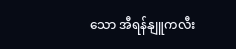သော အီရန်နျူကလီး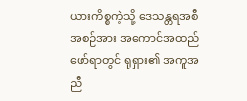ယားကိစ္စကဲ့သို့ ဒေသန္တရအစီအစဉ်အား အကောင်အထည်ဖော်ရာတွင် ရုရှား၏ အကူအညီ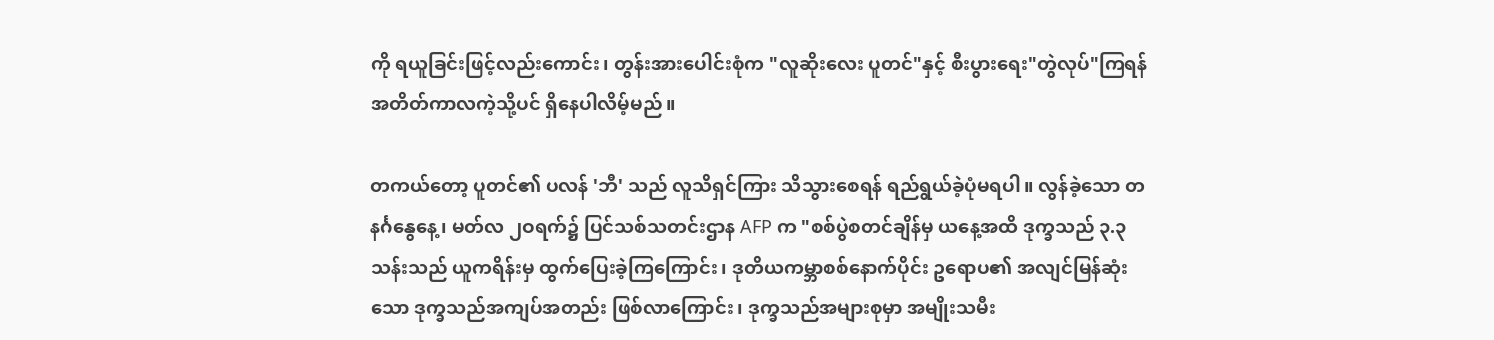ကို ရယူခြင်းဖြင့်လည်းကောင်း၊ တွန်းအားပေါင်းစုံက "လူဆိုးလေး ပူတင်"နှင့် စီးပွားရေး"တွဲလုပ်"ကြရန် အတိတ်ကာလကဲ့သို့ပင် ရှိနေပါလိမ့်မည်။

တကယ်တော့ ပူတင်၏ ပလန် 'ဘီ' သည် လူသိရှင်ကြား သိသွားစေရန် ရည်ရွယ်ခဲ့ပုံမရပါ။ လွန်ခဲ့သော တနင်္ဂနွေနေ့၊ မတ်လ ၂ဝရက်၌ ပြင်သစ်သတင်းဌာန AFP က "စစ်ပွဲစတင်ချိန်မှ ယနေ့အထိ ဒုက္ခသည် ၃.၃ သန်းသည် ယူကရိန်းမှ ထွက်ပြေးခဲ့ကြကြောင်း၊ ဒုတိယကမ္ဘာစစ်နောက်ပိုင်း ဥရောပ၏ အလျင်မြန်ဆုံးသော ဒုက္ခသည်အကျပ်အတည်း ဖြစ်လာကြောင်း၊ ဒုက္ခသည်အများစုမှာ အမျိုးသမီး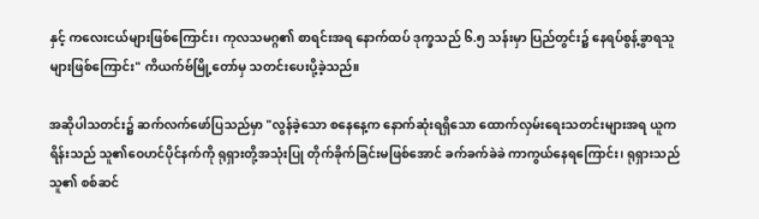နှင့် ကလေးငယ်များဖြစ်ကြောင်း၊ ကုလသမဂ္ဂ၏ စာရင်းအရ နောက်ထပ် ဒုက္ခသည် ၆.၅ သန်းမှာ ပြည်တွင်း၌ နေရပ်စွန့်ခွာရသူများဖြစ်ကြောင်း" ကိယက်ဗ်မြို့တော်မှ သတင်းပေးပို့ခဲ့သည်။

အဆိုပါသတင်း၌ ဆက်လက်ဖော်ပြသည်မှာ "လွန်ခဲ့သော စနေနေ့က နောက်ဆုံးရရှိသော ထောက်လှမ်းရေးသတင်းများအရ ယူကရိန်းသည် သူ၏ဝေဟင်ပိုင်နက်ကို ရုရှားတို့အသုံးပြု တိုက်ခိုက်ခြင်းမဖြစ်အောင် ခက်ခက်ခဲခဲ ကာကွယ်နေရကြောင်း၊ ရုရှားသည် သူ၏ စစ်ဆင်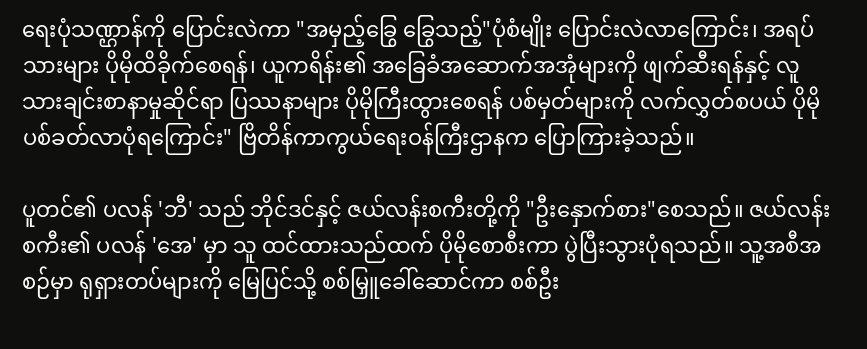ရေးပုံသဏ္ဌာန်ကို ပြောင်းလဲကာ "အမှည့်ခြွေ ခြွေသည့်"ပုံစံမျိုး ပြောင်းလဲလာကြောင်း၊ အရပ်သားများ ပိုမိုထိခိုက်စေရန်၊ ယူကရိန်း၏ အခြေခံအဆောက်အအုံများကို ဖျက်ဆီးရန်နှင့် လူသားချင်းစာနာမှုဆိုင်ရာ ပြဿနာများ ပိုမိုကြီးထွားစေရန် ပစ်မှတ်များကို လက်လွှတ်စပယ် ပိုမိုပစ်ခတ်လာပုံရကြောင်း" ဗြိတိန်ကာကွယ်ရေးဝန်ကြီးဌာနက ပြောကြားခဲ့သည်။

ပူတင်၏ ပလန် 'ဘီ' သည် ဘိုင်ဒင်နှင့် ဇယ်လန်းစကီးတို့ကို "ဦးနှောက်စား"စေသည်။ ဇယ်လန်းစကီး၏ ပလန် 'အေ' မှာ သူ ထင်ထားသည်ထက် ပိုမိုစောစီးကာ ပွဲပြီးသွားပုံရသည်။ သူ့အစီအစဉ်မှာ ရုရှားတပ်များကို မြေပြင်သို့ စစ်မြှူခေါ်ဆောင်ကာ စစ်ဦး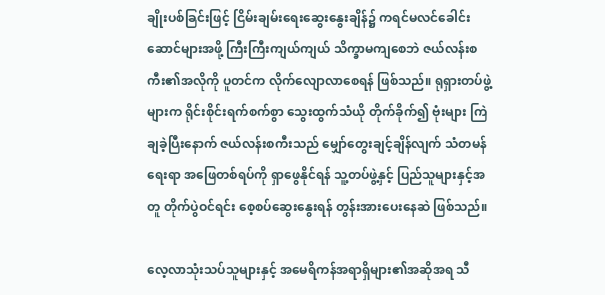ချိုးပစ်ခြင်းဖြင့် ငြိမ်းချမ်းရေးဆွေးနွေးချိန်၌ ကရင်မလင်ခေါင်းဆောင်များအဖို့ ကြီးကြီးကျယ်ကျယ် သိက္ခာမကျစေဘဲ ဇယ်လန်းစကီး၏အလိုကို ပူတင်က လိုက်လျောလာစေရန် ဖြစ်သည်။ ရုရှားတပ်ဖွဲ့များက ရိုင်းစိုင်းရက်စက်စွာ သွေးထွက်သံယို တိုက်ခိုက်၍ ဗုံးများ ကြဲချခဲ့ပြီးနောက် ဇယ်လန်းစကီးသည် မျှော်တွေးချင့်ချိန်လျက် သံတမန်ရေးရာ အဖြေတစ်ရပ်ကို ရှာဖွေနိုင်ရန် သူ့တပ်ဖွဲ့နှင့် ပြည်သူများနှင့်အတူ တိုက်ပွဲဝင်ရင်း စေ့စပ်ဆွေးနွေးရန် တွန်းအားပေးနေဆဲ ဖြစ်သည်။

လေ့လာသုံးသပ်သူများနှင့် အမေရိကန်အရာရှိများ၏အဆိုအရ သီ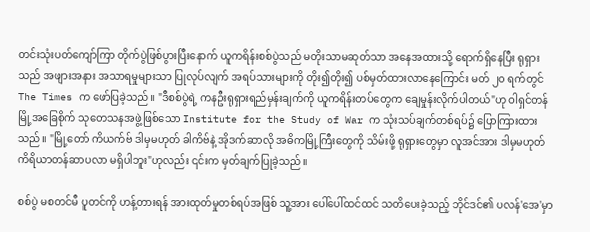တင်းသုံးပတ်ကျော်ကြာ တိုက်ပွဲဖြစ်ပွားပြီးနောက် ယူကရိန်းစစ်ပွဲသည် မတိုးသာမဆုတ်သာ အနေအထားသို့ ရောက်ရှိနေပြီး ရုရှားသည် အဖျားအနား အသာရမှုများသာ ပြုလုပ်လျက် အရပ်သားများကို တိုး၍တိုး၍ ပစ်မှတ်ထားလာနေကြောင်း မတ် ၂၀ ရက်တွင် The Times က ဖော်ပြခဲ့သည်။ "ဒီစစ်ပွဲရဲ့ ကနဦးရုရှားရည်မှန်းချက်ကို ယူကရိန်းတပ်တွေက ချေမှုန်းလိုက်ပါတယ်"ဟု ဝါရှင်တန်မြို့အခြေစိုက် သုတေသနအဖွဲ့ဖြစ်သော Institute for the Study of War က သုံးသပ်ချက်တစ်ရပ်၌ ပြောကြားထားသည်။ "မြို့တော် ကိယက်ဗ် ဒါမှမဟုတ် ခါကိဗ်နဲ့ အိုဒက်ဆာလို အဓိကမြို့ကြီးတွေကို သိမ်းဖို့ ရုရှားတွေမှာ လူအင်အား ဒါမှမဟုတ် ကိရိယာတန်ဆာပလာ မရှိပါဘူး"ဟုလည်း ၎င်းက မှတ်ချက်ပြုခဲ့သည်။

စစ်ပွဲ မစတင်မီ ပူတင်ကို ဟန့်တားရန် အားထုတ်မှုတစ်ရပ်အဖြစ် သူ့အား ပေါ်ပေါ်ထင်ထင် သတိပေးခဲ့သည့် ဘိုင်ဒင်၏ ပလန်'အေ'မှာ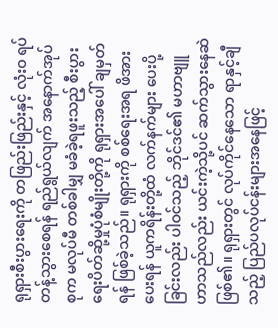ရုရှားစီးပွားရေးကို တဖြည်းဖြည်းနှင့် လုံးဝ ရပ်တန့်သွားစေရန် ရည်ရွယ်လျက် အနောက်အုပ်စုက မလုပ်မီ တစ်ခါမျှ မခံခဲ့ရဖူးသည့် စီးပွားရေးပိတ်ဆို့မှုပုံစံမျိုးတို့ကို ရုရှားအပေါ် ချမှတ်ရန် ဖြစ်ခဲ့သည်။ ရုရှားကို စစ်ရေးအရ ဖိအားပေးရန် ယူကရိန်းတို့ထံ လက်နက်များ ပေးပို့ခြင်းလည်း ပါဝင်သည့် ဘိုင်ဒင်၏ မဟာဗျူဟာသည်လည်း ယင်းကဲ့သို့ပင် ဆက်သွားနေဆဲဖြစ်၏။ ရုရှားတွင် လုပ်ကိုင်နေသော ရာနှင့်ချီသည့် ပြည်ပလုပ်ငန်းများအနေဖြင့်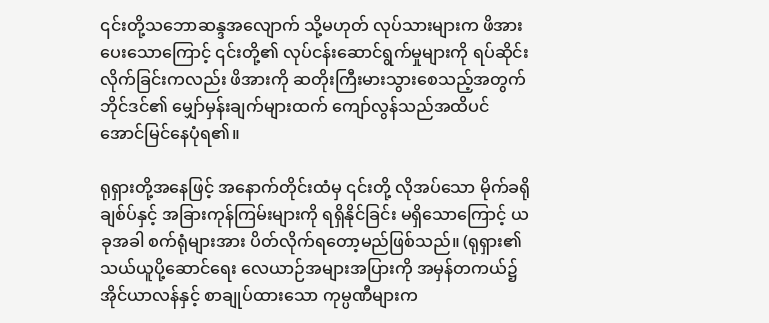၎င်းတို့သဘောဆန္ဒအလျောက် သို့မဟုတ် လုပ်သားများက ဖိအားပေးသောကြောင့် ၎င်းတို့၏ လုပ်ငန်းဆောင်ရွက်မှုများကို ရပ်ဆိုင်းလိုက်ခြင်းကလည်း ဖိအားကို ဆတိုးကြီးမားသွားစေသည့်အတွက် ဘိုင်ဒင်၏ မျှော်မှန်းချက်များထက် ကျော်လွန်သည်အထိပင် အောင်မြင်နေပုံရ၏။

ရုရှားတို့အနေဖြင့် အနောက်တိုင်းထံမှ ၎င်းတို့ လိုအပ်သော မိုက်ခရိုချစ်ပ်နှင့် အခြားကုန်ကြမ်းများကို ရရှိနိုင်ခြင်း မရှိသောကြောင့် ယခုအခါ စက်ရုံများအား ပိတ်လိုက်ရတော့မည်ဖြစ်သည်။ (ရုရှား၏ သယ်ယူပို့ဆောင်ရေး လေယာဉ်အများအပြားကို အမှန်တကယ်၌ အိုင်ယာလန်နှင့် စာချုပ်ထားသော ကုမ္ပဏီများက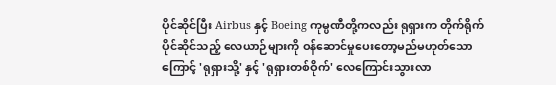ပိုင်ဆိုင်ပြီး Airbus နှင့် Boeing ကုမ္ပဏီတို့ကလည်း ရုရှားက တိုက်ရိုက်ပိုင်ဆိုင်သည့် လေယာဉ်များကို ဝန်ဆောင်မှုပေးတော့မည်မဟုတ်သောကြောင့် 'ရုရှားသို့' နှင့် 'ရုရှားတစ်ဝိုက်' လေကြောင်းသွားလာ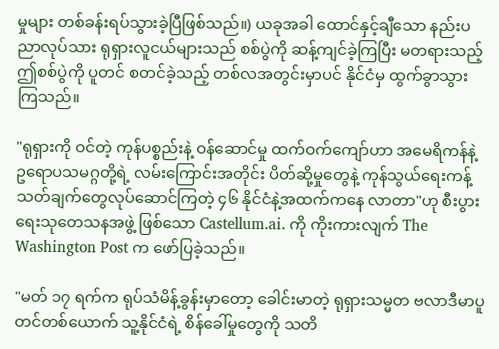မှုများ တစ်ခန်းရပ်သွားခဲ့ပြီဖြစ်သည်။) ယခုအခါ ထောင်နှင့်ချီသော နည်းပညာလုပ်သား ရုရှားလူငယ်များသည် စစ်ပွဲကို ဆန့်ကျင်ခဲ့ကြပြီး မတရားသည့်ဤစစ်ပွဲကို ပူတင် စတင်ခဲ့သည့် တစ်လအတွင်းမှာပင် နိုင်ငံမှ ထွက်ခွာသွားကြသည်။

"ရုရှားကို ဝင်တဲ့ ကုန်ပစ္စည်းနဲ့ ဝန်ဆောင်မှု ထက်ဝက်ကျော်ဟာ အမေရိကန်နဲ့ ဥရောပသမဂ္ဂတို့ရဲ့ လမ်းကြောင်းအတိုင်း ပိတ်ဆို့မှုတွေနဲ့ ကုန်သွယ်ရေးကန့်သတ်ချက်တွေလုပ်ဆောင်ကြတဲ့ ၄၆ နိုင်ငံနဲ့အထက်ကနေ လာတာ"ဟု စီးပွားရေးသုတေသနအဖွဲ့ ဖြစ်သော Castellum.ai. ကို ကိုးကားလျက် The Washington Post က ဖော်ပြခဲ့သည်။

"မတ် ၁၇ ရက်က ရုပ်သံမိန့်ခွန်းမှာတော့ ခေါင်းမာတဲ့ ရုရှားသမ္မတ ဗလာဒီမာပူတင်တစ်ယောက် သူ့နိုင်ငံရဲ့ စိန်ခေါ်မှုတွေကို သတိ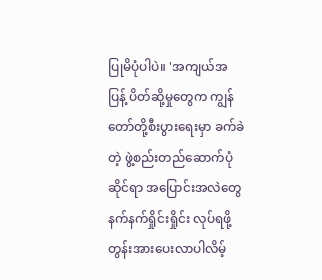ပြုမိပုံပါပဲ။ 'အကျယ်အပြန့် ပိတ်ဆို့မှုတွေက ကျွန်တော်တို့စီးပွားရေးမှာ ခက်ခဲတဲ့ ဖွဲ့စည်းတည်ဆောက်ပုံဆိုင်ရာ အပြောင်းအလဲတွေ နက်နက်ရှိုင်းရှိုင်း လုပ်ရဖို့ တွန်းအားပေးလာပါလိမ့်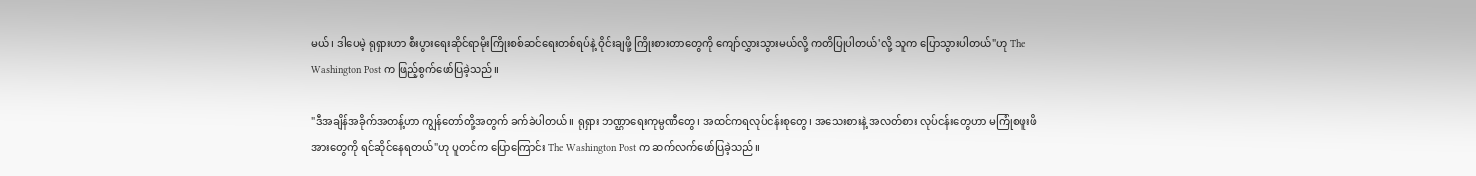မယ်၊ ဒါပေမဲ့ ရုရှားဟာ စီးပွားရေးဆိုင်ရာမိုးကြိုးစစ်ဆင်ရေးတစ်ရပ်နဲ့ ဝိုင်းချဖို့ ကြိုးစားတာတွေကို ကျော်လွှားသွားမယ်လို့ ကတိပြုပါတယ်'လို့ သူက ပြောသွားပါတယ်"ဟု The Washington Post က ဖြည့်စွက်ဖော်ပြခဲ့သည်။

"ဒီအချိန်အခိုက်အတန့်ဟာ ကျွန်တော်တို့အတွက် ခက်ခဲပါတယ်။ ရုရှား ဘဏ္ဌာရေးကုမ္ပဏီတွေ၊ အထင်ကရလုပ်ငန်းစုတွေ၊ အသေးစားနဲ့ အလတ်စား လုပ်ငန်းတွေဟာ မကြုံစဖူးဖိအားတွေကို ရင်ဆိုင်နေရတယ်"ဟု ပူတင်က ပြောကြောင်း The Washington Post က ဆက်လက်ဖော်ပြခဲ့သည်။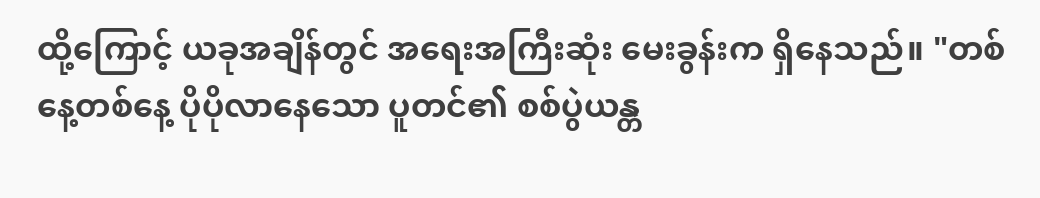ထို့ကြောင့် ယခုအချိန်တွင် အရေးအကြီးဆုံး မေးခွန်းက ရှိနေသည်။ "တစ်နေ့တစ်နေ့ ပိုပိုလာနေသော ပူတင်၏ စစ်ပွဲယန္တ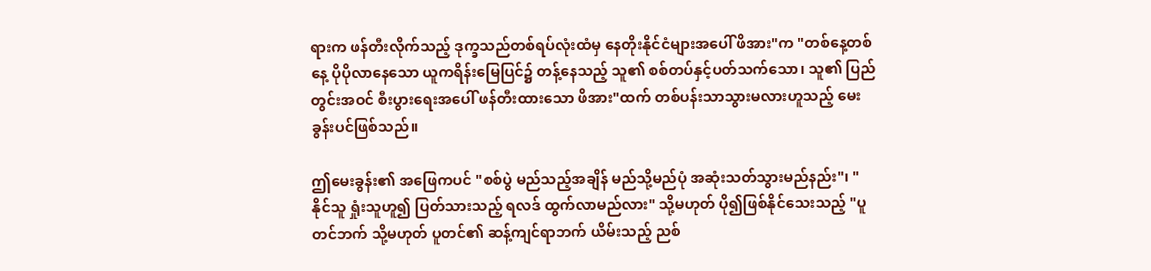ရားက ဖန်တီးလိုက်သည့် ဒုက္ခသည်တစ်ရပ်လုံးထံမှ နေတိုးနိုင်ငံများအပေါ် ဖိအား"က "တစ်နေ့တစ်နေ့ ပိုပိုလာနေသော ယူကရိန်းမြေပြင်၌ တန့်နေသည့် သူ၏ စစ်တပ်နှင့်ပတ်သက်သော၊ သူ၏ ပြည်တွင်းအဝင် စီးပွားရေးအပေါ် ဖန်တီးထားသော ဖိအား"ထက် တစ်ပန်းသာသွားမလားဟူသည့် မေးခွန်းပင်ဖြစ်သည်။

ဤမေးခွန်း၏ အဖြေကပင် "စစ်ပွဲ မည်သည့်အချိန် မည်သို့မည်ပုံ အဆုံးသတ်သွားမည်နည်း"၊ "နိုင်သူ ရှုံးသူဟူ၍ ပြတ်သားသည့် ရလဒ် ထွက်လာမည်လား" သို့မဟုတ် ပို၍ဖြစ်နိုင်သေးသည့် "ပူတင်ဘက် သို့မဟုတ် ပူတင်၏ ဆန့်ကျင်ရာဘက် ယိမ်းသည့် ညစ်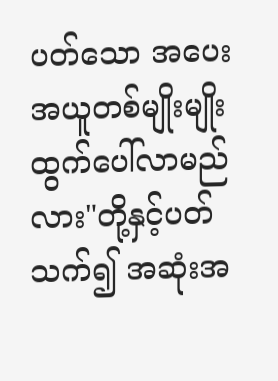ပတ်သော အပေးအယူတစ်မျိုးမျိုး ထွက်ပေါ်လာမည်လား"တို့နှင့်ပတ်သက်၍ အဆုံးအ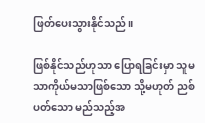ဖြတ်ပေးသွားနိုင်သည်။

ဖြစ်နိုင်သည်ဟုသာ ပြောရခြင်းမှာ သူမသာကိုယ်မသာဖြစ်သော သို့မဟုတ် ညစ်ပတ်သော မည်သည့်အ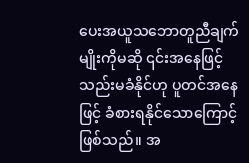ပေးအယူသဘောတူညီချက်မျိုးကိုမဆို ၎င်းအနေဖြင့် သည်းမခံနိုင်ဟု ပူတင်အနေဖြင့် ခံစားရနိုင်သောကြောင့်ဖြစ်သည်။ အ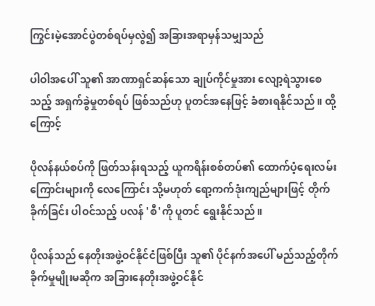ကြွင်းမဲ့အောင်ပွဲတစ်ရပ်မှလွဲ၍ အခြားအရာမှန်သမျှသည်

ပါဝါအပေါ် သူ၏ အာဏာရှင်ဆန်သော ချုပ်ကိုင်မှုအား လျော့ရဲသွားစေသည့် အရှက်ခွဲမှုတစ်ရပ် ဖြစ်သည်ဟု ပူတင်အနေဖြင့် ခံစားရနိုင်သည်။ ထို့ကြောင့်

ပိုလန်နယ်စပ်ကို ဖြတ်သန်းရသည့် ယူကရိန်းစစ်တပ်၏ ထောက်ပံ့ရေးလမ်းကြောင်းများကို လေကြောင်း သို့မဟုတ် ရော့ကက်ဒုံးကျည်များဖြင့် တိုက်ခိုက်ခြင်း ပါဝင်သည့် ပလန် 'စီ'ကို ပူတင် ရွေးနိုင်သည်။

ပိုလန်သည် နေတိုးအဖွဲ့ဝင်နိုင်ငံဖြစ်ပြီး သူ၏ ပိုင်နက်အပေါ် မည်သည့်တိုက်ခိုက်မှုမျိုးမဆိုက အခြားနေတိုးအဖွဲ့ဝင်နိုင်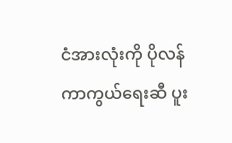ငံအားလုံးကို ပိုလန်ကာကွယ်ရေးဆီ ပူး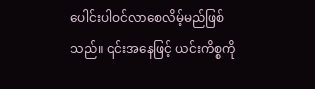ပေါင်းပါဝင်လာစေလိမ့်မည်ဖြစ်သည်။ ၎င်းအနေဖြင့် ယင်းကိစ္စကို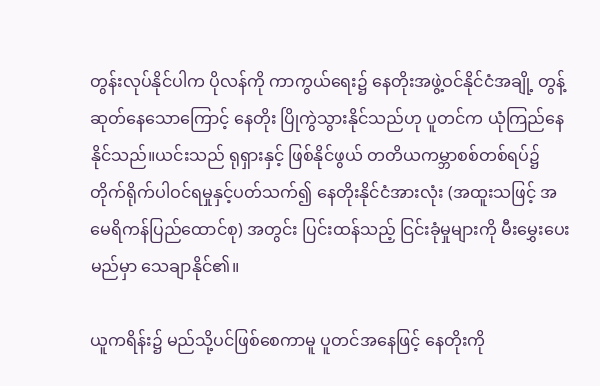တွန်းလုပ်နိုင်ပါက ပိုလန်ကို ကာကွယ်ရေး၌ နေတိုးအဖွဲ့ဝင်နိုင်ငံအချို့ တွန့်ဆုတ်နေသောကြောင့် နေတိုး ပြိုကွဲသွားနိုင်သည်ဟု ပူတင်က ယုံကြည်နေနိုင်သည်။ယင်းသည် ရုရှားနှင့် ဖြစ်နိုင်ဖွယ် တတိယကမ္ဘာစစ်တစ်ရပ်၌ တိုက်ရိုက်ပါဝင်ရမှုနှင့်ပတ်သက်၍ နေတိုးနိုင်ငံအားလုံး (အထူးသဖြင့် အမေရိကန်ပြည်ထောင်စု) အတွင်း ပြင်းထန်သည့် ငြင်းခုံမှုများကို မီးမွှေးပေးမည်မှာ သေချာနိုင်၏။

ယူကရိန်း၌ မည်သို့ပင်ဖြစ်စေကာမူ ပူတင်အနေဖြင့် နေတိုးကို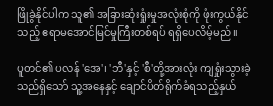ဖြိုခွဲနိုင်ပါက သူ၏ အခြားဆုံးရှုံးမှုအလုံးစုံကို ဖုံးကွယ်နိုင်သည့် ဧရာမအောင်မြင်မှုကြီးတစ်ရပ် ရရှိပေလိမ့်မည်။

ပူတင်၏ ပလန် 'အေ'၊ 'ဘီ'နှင့် 'စီ'တို့အားလုံး ကျရှုံးသွားခဲ့သည်ရှိသော် သူ့အနေနှင့် ချောင်ပိတ်ရိုက်ခံရသည့်နှယ်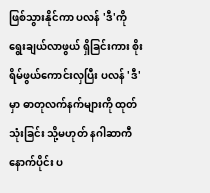ဖြစ်သွားနိုင်ကာ ပလန် 'ဒီ'ကို ရွေးချယ်လာဖွယ် ရှိခြင်းကား စိုးရိမ်ဖွယ်ကောင်းလှပြီး ပလန် 'ဒီ' မှာ ဓာတုလက်နက်များကို ထုတ်သုံးခြင်း သို့မဟုတ် နဂါဆာကီနောက်ပိုင်း ပ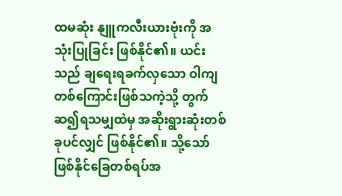ထမဆုံး နျူကလီးယားဗုံးကို အသုံးပြုခြင်း ဖြစ်နိုင်၏။ ယင်းသည် ချရေးရခက်လှသော ဝါကျတစ်ကြောင်းဖြစ်သကဲ့သို့ တွက်ဆ၍ရသမျှထဲမှ အဆိုးရွားဆုံးတစ်ခုပင်လျှင် ဖြစ်နိုင်၏။ သို့သော် ဖြစ်နိုင်ခြေတစ်ရပ်အ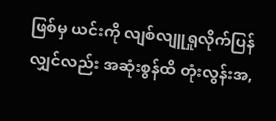ဖြစ်မှ ယင်းကို လျစ်လျူရှုလိုက်ပြန်လျှင်လည်း အဆုံးစွန်ထိ တုံးလွန်းအ,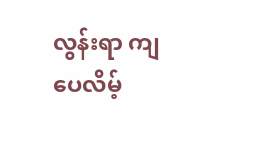လွန်းရာ ကျပေလိမ့်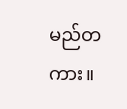မည်တကား။